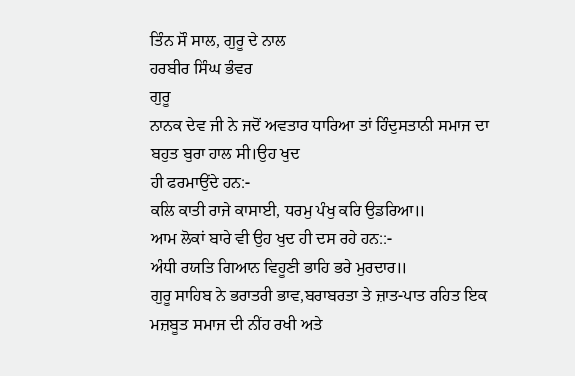ਤਿੰਨ ਸੌ ਸਾਲ, ਗੁਰੂ ਦੇ ਨਾਲ
ਹਰਬੀਰ ਸਿੰਘ ਭੰਵਰ
ਗੁਰੂ
ਨਾਨਕ ਦੇਵ ਜੀ ਨੇ ਜਦੋਂ ਅਵਤਾਰ ਧਾਰਿਆ ਤਾਂ ਹਿੰਦੁਸਤਾਨੀ ਸਮਾਜ ਦਾ ਬਹੁਤ ਬੁਰਾ ਹਾਲ ਸੀ।ਉਹ ਖੁਦ
ਹੀ ਫਰਮਾਉਂਦੇ ਹਨ:-
ਕਲਿ ਕਾਤੀ ਰਾਜੇ ਕਾਸਾਈ, ਧਰਮੁ ਪੰਖੁ ਕਰਿ ਉਡਰਿਆ॥
ਆਮ ਲੋਕਾਂ ਬਾਰੇ ਵੀ ਉਹ ਖੁਦ ਹੀ ਦਸ ਰਹੇ ਹਨ::-
ਅੰਧੀ ਰਯਤਿ ਗਿਆਨ ਵਿਹੂਣੀ ਭਾਹਿ ਭਰੇ ਮੁਰਦਾਰ॥
ਗੁਰੂ ਸਾਹਿਬ ਨੇ ਭਰਾਤਰੀ ਭਾਵ,ਬਰਾਬਰਤਾ ਤੇ ਜ਼ਾਤ-ਪਾਤ ਰਹਿਤ ਇਕ ਮਜ਼ਬੂਤ ਸਮਾਜ ਦੀ ਨੀਂਹ ਰਖੀ ਅਤੇ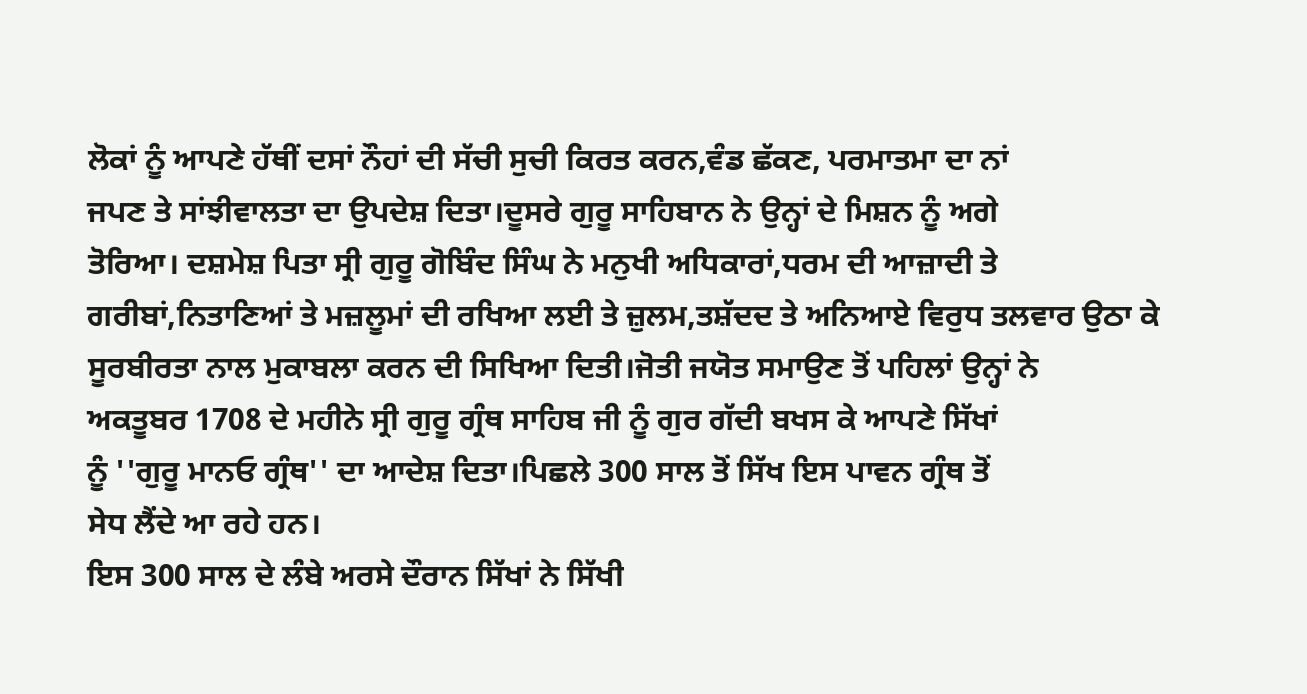ਲੋਕਾਂ ਨੂੰ ਆਪਣੇ ਹੱਥੀਂ ਦਸਾਂ ਨੌਹਾਂ ਦੀ ਸੱਚੀ ਸੁਚੀ ਕਿਰਤ ਕਰਨ,ਵੰਡ ਛੱਕਣ, ਪਰਮਾਤਮਾ ਦਾ ਨਾਂ
ਜਪਣ ਤੇ ਸਾਂਝੀਵਾਲਤਾ ਦਾ ਉਪਦੇਸ਼ ਦਿਤਾ।ਦੂਸਰੇ ਗੁਰੂ ਸਾਹਿਬਾਨ ਨੇ ਉਨ੍ਹਾਂ ਦੇ ਮਿਸ਼ਨ ਨੂੰ ਅਗੇ
ਤੋਰਿਆ। ਦਸ਼ਮੇਸ਼ ਪਿਤਾ ਸ੍ਰੀ ਗੁਰੂ ਗੋਬਿੰਦ ਸਿੰਘ ਨੇ ਮਨੁਖੀ ਅਧਿਕਾਰਾਂ,ਧਰਮ ਦੀ ਆਜ਼ਾਦੀ ਤੇ
ਗਰੀਬਾਂ,ਨਿਤਾਣਿਆਂ ਤੇ ਮਜ਼ਲੂਮਾਂ ਦੀ ਰਖਿਆ ਲਈ ਤੇ ਜ਼ੁਲਮ,ਤਸ਼ੱਦਦ ਤੇ ਅਨਿਆਏ ਵਿਰੁਧ ਤਲਵਾਰ ਉਠਾ ਕੇ
ਸੂਰਬੀਰਤਾ ਨਾਲ ਮੁਕਾਬਲਾ ਕਰਨ ਦੀ ਸਿਖਿਆ ਦਿਤੀ।ਜੋਤੀ ਜਯੋਤ ਸਮਾਉਣ ਤੋਂ ਪਹਿਲਾਂ ਉਨ੍ਹਾਂ ਨੇ
ਅਕਤੂਬਰ 1708 ਦੇ ਮਹੀਨੇ ਸ੍ਰੀ ਗੁਰੂ ਗ੍ਰੰਥ ਸਾਹਿਬ ਜੀ ਨੂੰ ਗੁਰ ਗੱਦੀ ਬਖਸ ਕੇ ਆਪਣੇ ਸਿੱਖਾਂ
ਨੂੰ ''ਗੁਰੂ ਮਾਨਓ ਗ੍ਰੰਥ'' ਦਾ ਆਦੇਸ਼ ਦਿਤਾ।ਪਿਛਲੇ 300 ਸਾਲ ਤੋਂ ਸਿੱਖ ਇਸ ਪਾਵਨ ਗ੍ਰੰਥ ਤੋਂ
ਸੇਧ ਲੈਂਦੇ ਆ ਰਹੇ ਹਨ।
ਇਸ 300 ਸਾਲ ਦੇ ਲੰਬੇ ਅਰਸੇ ਦੌਰਾਨ ਸਿੱਖਾਂ ਨੇ ਸਿੱਖੀ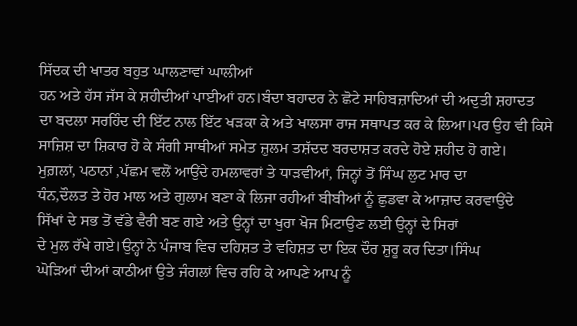ਸਿੱਦਕ ਦੀ ਖਾਤਰ ਬਹੁਤ ਘਾਲਣਾਵਾਂ ਘਾਲੀਆਂ
ਹਨ ਅਤੇ ਹੱਸ ਜੱਸ ਕੇ ਸ਼ਹੀਦੀਆਂ ਪਾਈਆਂ ਹਨ।ਬੰਦਾ ਬਹਾਦਰ ਨੇ ਛੋਟੇ ਸਾਹਿਬਜ਼ਾਦਿਆਂ ਦੀ ਅਦੁਤੀ ਸ਼ਹਾਦਤ
ਦਾ ਬਦਲਾ ਸਰਹਿੰਦ ਦੀ ਇੱਟ ਨਾਲ ਇੱਟ ਖੜਕਾ ਕੇ ਅਤੇ ਖਾਲਸਾ ਰਾਜ ਸਥਾਪਤ ਕਰ ਕੇ ਲਿਆ।ਪਰ ਉਹ ਵੀ ਕਿਸੇ
ਸਾਜ਼ਿਸ਼ ਦਾ ਸ਼ਿਕਾਰ ਹੋ ਕੇ ਸੰਗੀ ਸਾਥੀਆਂ ਸਮੇਤ ਜ਼ੁਲਮ ਤਸ਼ੱਦਦ ਬਰਦਾਸ਼ਤ ਕਰਦੇ ਹੋਏ ਸ਼ਹੀਦ ਹੋ ਗਏ।
ਮੁਗ਼ਲਾਂ, ਪਠਾਨਾਂ ,ਪੱਛਮ ਵਲੋਂ ਆਉਂਦੇ ਹਮਲਾਵਰਾਂ ਤੇ ਧਾੜਵੀਆਂ, ਜਿਨ੍ਹਾਂ ਤੋਂ ਸਿੰਘ ਲੁਟ ਮਾਰ ਦਾ
ਧੰਨ,ਦੌਲਤ ਤੇ ਹੋਰ ਮਾਲ ਅਤੇ ਗੁਲਾਮ ਬਣਾ ਕੇ ਲਿਜਾ ਰਹੀਆਂ ਬੀਬੀਆਂ ਨੂੰ ਛੁਡਵਾ ਕੇ ਆਜ਼ਾਦ ਕਰਵਾਉਂਦੇ
ਸਿੱਖਾਂ ਦੇ ਸਭ ਤੋਂ ਵੱਡੇ ਵੈਰੀ ਬਣ ਗਏ ਅਤੇ ਉਨ੍ਹਾਂ ਦਾ ਖੁਰਾ ਖੋਜ ਮਿਟਾਉਣ ਲਈ ਉਨ੍ਹਾਂ ਦੇ ਸਿਰਾਂ
ਦੇ ਮੁਲ ਰੱਖੇ ਗਏ।ਉਨ੍ਹਾਂ ਨੇ ਪੰਜਾਬ ਵਿਚ ਦਹਿਸ਼ਤ ਤੇ ਵਹਿਸ਼ਤ ਦਾ ਇਕ ਦੌਰ ਸ਼ੁਰੂ ਕਰ ਦਿਤਾ।ਸਿੰਘ
ਘੋੜਿਆਂ ਦੀਆਂ ਕਾਠੀਆਂ ਉਤੇ ਜੰਗਲਾਂ ਵਿਚ ਰਹਿ ਕੇ ਆਪਣੇ ਆਪ ਨੂੰ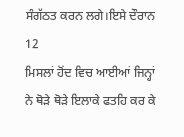ਸੰਗੱਠਤ ਕਰਨ ਲਗੇ।ਇਸੇ ਦੌਰਾਨ 12
ਮਿਸਲਾਂ ਹੋਂਦ ਵਿਚ ਆਈਆਂ ਜਿਨ੍ਹਾਂ ਨੇ ਥੋੜੇ ਥੋੜੇ ਇਲਾਕੇ ਫਤਹਿ ਕਰ ਕੇ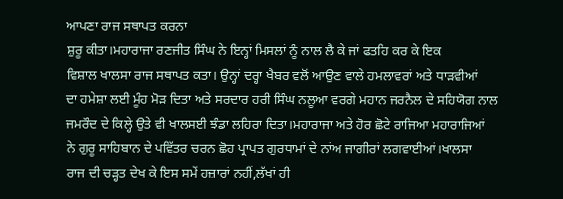ਆਪਣਾ ਰਾਜ ਸਥਾਪਤ ਕਰਨਾ
ਸ਼ੁਰੂ ਕੀਤਾ।ਮਹਾਰਾਜਾ ਰਣਜੀਤ ਸਿੰਘ ਨੇ ਇਨ੍ਹਾਂ ਮਿਸਲਾਂ ਨੂੰ ਨਾਲ ਲੈ ਕੇ ਜਾਂ ਫਤਹਿ ਕਰ ਕੇ ਇਕ
ਵਿਸ਼ਾਲ ਖਾਲਸਾ ਰਾਜ ਸਥਾਪਤ ਕਤਾ। ਉਨ੍ਹਾਂ ਦਰ੍ਹਾ ਖੈਬਰ ਵਲੋਂ ਆਉਣ ਵਾਲੇ ਹਮਲਾਵਰਾਂ ਅਤੇ ਧਾੜਵੀਆਂ
ਦਾ ਹਮੇਸ਼ਾ ਲਈ ਮੂੰਹ ਮੋੜ ਦਿਤਾ ਅਤੇ ਸਰਦਾਰ ਹਰੀ ਸਿੰਘ ਨਲੂਆ ਵਰਗੇ ਮਹਾਨ ਜਰਨੈਲ ਦੇ ਸਹਿਯੋਗ ਨਾਲ
ਜਮਰੌਦ ਦੇ ਕਿਲ੍ਹੇ ਉਤੇ ਵੀ ਖਾਲਸਈ ਝੰਡਾ ਲਹਿਰਾ ਦਿਤਾ।ਮਹਾਰਾਜਾ ਅਤੇ ਹੋਰ ਛੋਟੇ ਰਾਜਿਆ ਮਹਾਰਾਜਿਆਂ
ਨੇ ਗੁਰੂ ਸਾਹਿਬਾਨ ਦੇ ਪਵਿੱਤਰ ਚਰਨ ਛੋਹ ਪ੍ਰਾਪਤ ਗੁਰਧਾਮਾਂ ਦੇ ਨਾਂਅ ਜਾਗੀਰਾਂ ਲਗਵਾਈਆਂ।ਖਾਲਸਾ
ਰਾਜ ਦੀ ਚੜ੍ਹਤ ਦੇਖ ਕੇ ਇਸ ਸਮੇਂ ਹਜ਼ਾਰਾਂ ਨਹੀਂ,ਲੱਖਾਂ ਹੀ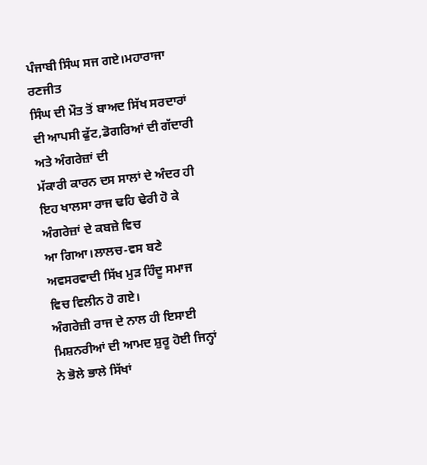ਪੰਜਾਬੀ ਸਿੰਘ ਸਜ ਗਏ।ਮਹਾਰਾਜਾ ਰਣਜੀਤ
ਸਿੰਘ ਦੀ ਮੌਤ ਤੋਂ ਬਾਅਦ ਸਿੱਖ ਸਰਦਾਰਾਂ ਦੀ ਆਪਸੀ ਫੁੱਟ,ਡੋਗਰਿਆਂ ਦੀ ਗੱਦਾਰੀ ਅਤੇ ਅੰਗਰੇਜ਼ਾਂ ਦੀ
ਮੱਕਾਰੀ ਕਾਰਨ ਦਸ ਸਾਲਾਂ ਦੇ ਅੰਦਰ ਹੀ ਇਹ ਖਾਲਸਾ ਰਾਜ ਢਹਿ ਢੇਰੀ ਹੋ ਕੇ ਅੰਗਰੇਜ਼ਾਂ ਦੇ ਕਬਜ਼ੇ ਵਿਚ
ਆ ਗਿਆ।ਲਾਲਚ-ਵਸ ਬਣੇ ਅਵਸਰਵਾਦੀ ਸਿੱਖ ਮੁੜ ਹਿੰਦੂ ਸਮਾਜ ਵਿਚ ਵਿਲੀਨ ਹੋ ਗਏ।
ਅੰਗਰੇਜ਼ੀ ਰਾਜ ਦੇ ਨਾਲ ਹੀ ਇਸਾਈ ਮਿਸ਼ਨਰੀਆਂ ਦੀ ਆਮਦ ਸ਼ੁਰੂ ਹੋਈ ਜਿਨ੍ਹਾਂ ਨੇ ਭੋਲੇ ਭਾਲੇ ਸਿੱਖਾਂ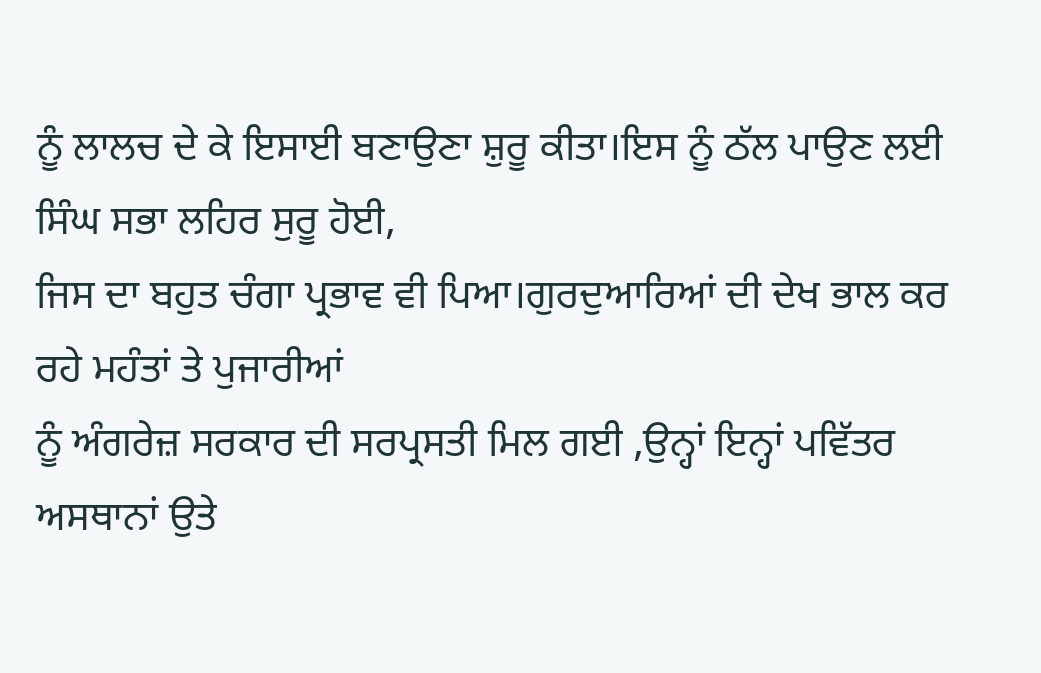ਨੂੰ ਲਾਲਚ ਦੇ ਕੇ ਇਸਾਈ ਬਣਾਉਣਾ ਸ਼ੁਰੂ ਕੀਤਾ।ਇਸ ਨੂੰ ਠੱਲ ਪਾਉਣ ਲਈ ਸਿੰਘ ਸਭਾ ਲਹਿਰ ਸੁਰੂ ਹੋਈ,
ਜਿਸ ਦਾ ਬਹੁਤ ਚੰਗਾ ਪ੍ਰਭਾਵ ਵੀ ਪਿਆ।ਗੁਰਦੁਆਰਿਆਂ ਦੀ ਦੇਖ ਭਾਲ ਕਰ ਰਹੇ ਮਹੰਤਾਂ ਤੇ ਪੁਜਾਰੀਆਂ
ਨੂੰ ਅੰਗਰੇਜ਼ ਸਰਕਾਰ ਦੀ ਸਰਪ੍ਰਸਤੀ ਮਿਲ ਗਈ ,ਉਨ੍ਹਾਂ ਇਨ੍ਹਾਂ ਪਵਿੱਤਰ ਅਸਥਾਨਾਂ ਉਤੇ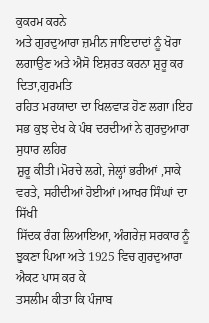ਕੁਕਰਮ ਕਰਨੇ
ਅਤੇ ਗੁਰਦੁਆਰਾ ਜ਼ਮੀਨ ਜਾਇਦਾਦਾਂ ਨੂੰ ਖੋਰਾ ਲਗਾਉਣ ਅਤੇ ਐਸੋ ਇਸ਼ਰਤ ਕਰਨਾ ਸ਼ੁਰੂ ਕਰ ਦਿਤਾ,ਗੁਰਮਤਿ
ਰਹਿਤ ਮਰਯਾਦਾ ਦਾ ਖਿਲਵਾੜ ਹੋਣ ਲਗਾ।ਇਹ ਸਭ ਕੁਝ ਦੇਖ ਕੇ ਪੰਥ ਦਰਦੀਆਂ ਨੇ ਗੁਰਦੁਆਰਾ ਸੁਧਾਰ ਲਹਿਰ
ਸ਼ੁਰੂ ਕੀਤੀ।ਮੋਰਚੇ ਲਗੇ, ਜੇਲ੍ਹਾਂ ਭਰੀਆਂ ,ਸਾਕੇ ਵਰਤੇ, ਸਹੀਦੀਆਂ ਹੋਈਆਂ।ਆਖਰ ਸਿੰਘਾਂ ਦਾ ਸਿੱਖੀ
ਸਿੱਦਕ ਰੰਗ ਲਿਆਇਆ, ਅੰਗਰੇਜ਼ ਸਰਕਾਰ ਨੂੰ ਝੁਕਣਾ ਪਿਆ ਅਤੇ 1925 ਵਿਚ ਗੁਰਦੁਆਰਾ ਐਕਟ ਪਾਸ ਕਰ ਕੇ
ਤਸਲੀਮ ਕੀਤਾ ਕਿ ਪੰਜਾਬ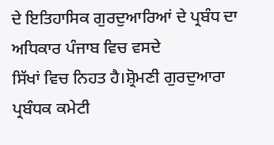ਦੇ ਇਤਿਹਾਸਿਕ ਗੁਰਦੁਆਰਿਆਂ ਦੇ ਪ੍ਰਬੰਧ ਦਾ ਅਧਿਕਾਰ ਪੰਜਾਬ ਵਿਚ ਵਸਦੇ
ਸਿੱਖਾਂ ਵਿਚ ਨਿਹਤ ਹੈ।ਸ਼੍ਰੋਮਣੀ ਗੁਰਦੁਆਰਾ ਪ੍ਰਬੰਧਕ ਕਮੇਟੀ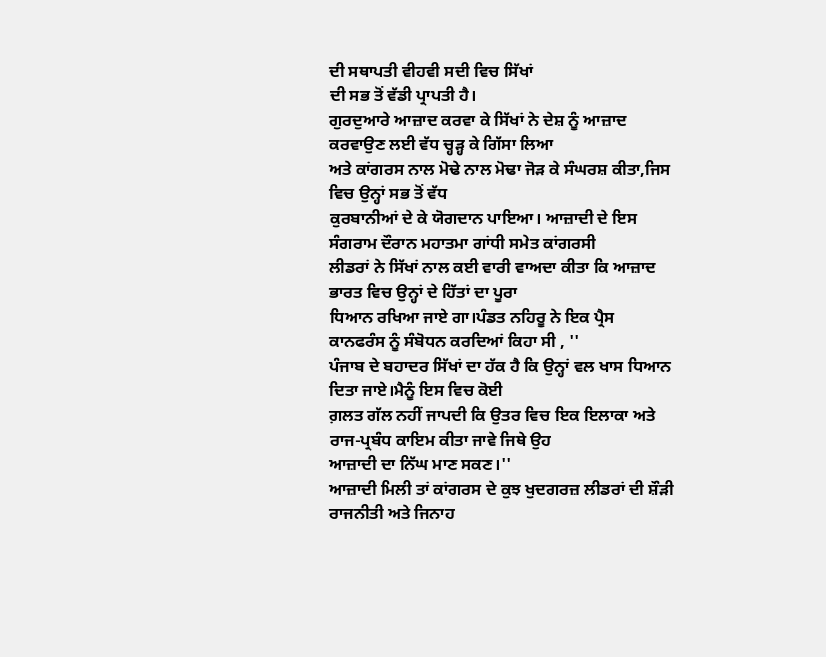ਦੀ ਸਥਾਪਤੀ ਵੀਹਵੀ ਸਦੀ ਵਿਚ ਸਿੱਖਾਂ
ਦੀ ਸਭ ਤੋਂ ਵੱਡੀ ਪ੍ਰਾਪਤੀ ਹੈ।
ਗੁਰਦੁਆਰੇ ਆਜ਼ਾਦ ਕਰਵਾ ਕੇ ਸਿੱਖਾਂ ਨੇ ਦੇਸ਼ ਨੂੰ ਆਜ਼ਾਦ ਕਰਵਾਉਣ ਲਈ ਵੱਧ ਚ੍ਹੜ੍ਹ ਕੇ ਗਿੱਸਾ ਲਿਆ
ਅਤੇ ਕਾਂਗਰਸ ਨਾਲ ਮੋਢੇ ਨਾਲ ਮੋਢਾ ਜੋੜ ਕੇ ਸੰਘਰਸ਼ ਕੀਤਾ,ਜਿਸ ਵਿਚ ਉਨ੍ਹਾਂ ਸਭ ਤੋਂ ਵੱਧ
ਕੁਰਬਾਨੀਆਂ ਦੇ ਕੇ ਯੋਗਦਾਨ ਪਾਇਆ। ਆਜ਼ਾਦੀ ਦੇ ਇਸ ਸੰਗਰਾਮ ਦੌਰਾਨ ਮਹਾਤਮਾ ਗਾਂਧੀ ਸਮੇਤ ਕਾਂਗਰਸੀ
ਲੀਡਰਾਂ ਨੇ ਸਿੱਖਾਂ ਨਾਲ ਕਈ ਵਾਰੀ ਵਾਅਦਾ ਕੀਤਾ ਕਿ ਆਜ਼ਾਦ ਭਾਰਤ ਵਿਚ ਉਨ੍ਹਾਂ ਦੇ ਹਿੱਤਾਂ ਦਾ ਪੂਰਾ
ਧਿਆਨ ਰਖਿਆ ਜਾਏ ਗਾ।ਪੰਡਤ ਨਹਿਰੂ ਨੇ ਇਕ ਪ੍ਰੈਸ ਕਾਨਫਰੰਸ ਨੂੰ ਸੰਬੋਧਨ ਕਰਦਿਆਂ ਕਿਹਾ ਸੀ , ''
ਪੰਜਾਬ ਦੇ ਬਹਾਦਰ ਸਿੱਖਾਂ ਦਾ ਹੱਕ ਹੈ ਕਿ ਉਨ੍ਹਾਂ ਵਲ ਖਾਸ ਧਿਆਨ ਦਿਤਾ ਜਾਏ।ਮੈਨੂੰ ਇਸ ਵਿਚ ਕੋਈ
ਗ਼ਲਤ ਗੱਲ ਨਹੀਂ ਜਾਪਦੀ ਕਿ ਉਤਰ ਵਿਚ ਇਕ ਇਲਾਕਾ ਅਤੇ ਰਾਜ-ਪ੍ਰਬੰਧ ਕਾਇਮ ਕੀਤਾ ਜਾਵੇ ਜਿਥੇ ਉਹ
ਆਜ਼ਾਦੀ ਦਾ ਨਿੱਘ ਮਾਣ ਸਕਣ।''
ਆਜ਼ਾਦੀ ਮਿਲੀ ਤਾਂ ਕਾਂਗਰਸ ਦੇ ਕੁਝ ਖੁਦਗਰਜ਼ ਲੀਡਰਾਂ ਦੀ ਸ਼ੌੜੀ ਰਾਜਨੀਤੀ ਅਤੇ ਜਿਨਾਹ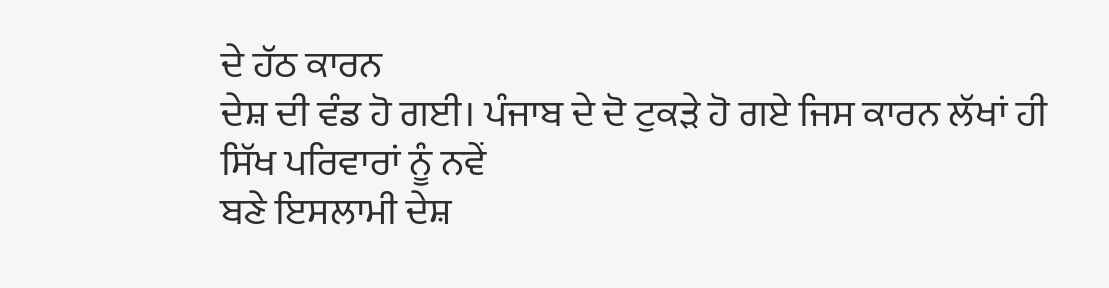ਦੇ ਹੱਠ ਕਾਰਨ
ਦੇਸ਼ ਦੀ ਵੰਡ ਹੋ ਗਈ। ਪੰਜਾਬ ਦੇ ਦੋ ਟੁਕੜੇ ਹੋ ਗਏ ਜਿਸ ਕਾਰਨ ਲੱਖਾਂ ਹੀ ਸਿੱਖ ਪਰਿਵਾਰਾਂ ਨੂੰ ਨਵੇਂ
ਬਣੇ ਇਸਲਾਮੀ ਦੇਸ਼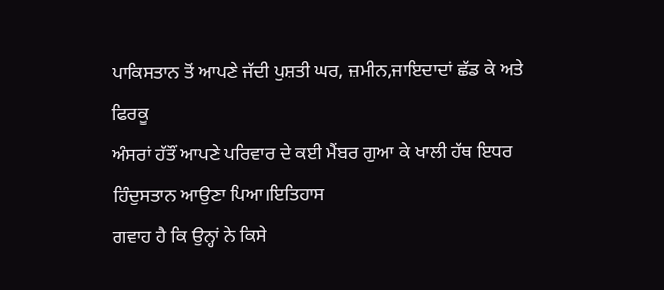ਪਾਕਿਸਤਾਨ ਤੋਂ ਆਪਣੇ ਜੱਦੀ ਪੁਸ਼ਤੀ ਘਰ, ਜ਼ਮੀਨ,ਜਾਇਦਾਦਾਂ ਛੱਡ ਕੇ ਅਤੇ ਫਿਰਕੂ
ਅੰਸਰਾਂ ਹੱਤੌਂ ਆਪਣੇ ਪਰਿਵਾਰ ਦੇ ਕਈ ਮੈਂਬਰ ਗੁਆ ਕੇ ਖਾਲੀ ਹੱਥ ਇਧਰ ਹਿੰਦੁਸਤਾਨ ਆਉਣਾ ਪਿਆ।ਇਤਿਹਾਸ
ਗਵਾਹ ਹੈ ਕਿ ਉਨ੍ਹਾਂ ਨੇ ਕਿਸੇ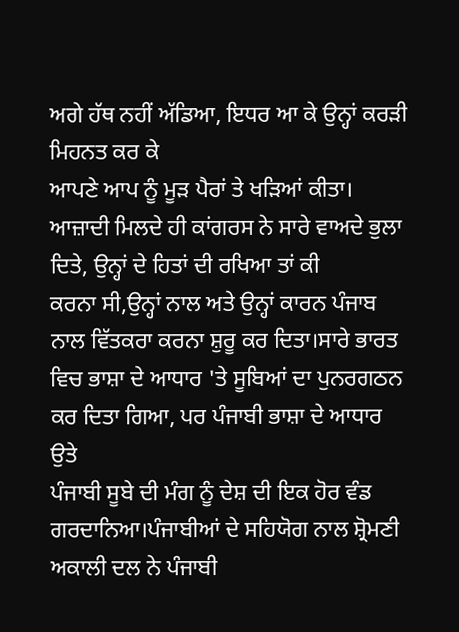ਅਗੇ ਹੱਥ ਨਹੀਂ ਅੱਡਿਆ, ਇਧਰ ਆ ਕੇ ਉਨ੍ਹਾਂ ਕਰੜੀ ਮਿਹਨਤ ਕਰ ਕੇ
ਆਪਣੇ ਆਪ ਨੂੰ ਮੂੜ ਪੈਰਾਂ ਤੇ ਖੜਿਆਂ ਕੀਤਾ।
ਆਜ਼ਾਦੀ ਮਿਲਦੇ ਹੀ ਕਾਂਗਰਸ ਨੇ ਸਾਰੇ ਵਾਅਦੇ ਭੁਲਾ ਦਿਤੇ, ਉਨ੍ਹਾਂ ਦੇ ਹਿਤਾਂ ਦੀ ਰਖਿਆ ਤਾਂ ਕੀ
ਕਰਨਾ ਸੀ,ਉਨ੍ਹਾਂ ਨਾਲ ਅਤੇ ਉਨ੍ਹਾਂ ਕਾਰਨ ਪੰਜਾਬ ਨਾਲ ਵਿੱਤਕਰਾ ਕਰਨਾ ਸ਼ੁਰੂ ਕਰ ਦਿਤਾ।ਸਾਰੇ ਭਾਰਤ
ਵਿਚ ਭਾਸ਼ਾ ਦੇ ਆਧਾਰ 'ਤੇ ਸੂਬਿਆਂ ਦਾ ਪੁਨਰਗਠਨ ਕਰ ਦਿਤਾ ਗਿਆ, ਪਰ ਪੰਜਾਬੀ ਭਾਸ਼ਾ ਦੇ ਆਧਾਰ ਉਤੇ
ਪੰਜਾਬੀ ਸੂਬੇ ਦੀ ਮੰਗ ਨੂੰ ਦੇਸ਼ ਦੀ ਇਕ ਹੋਰ ਵੰਡ ਗਰਦਾਨਿਆ।ਪੰਜਾਬੀਆਂ ਦੇ ਸਹਿਯੋਗ ਨਾਲ ਸ਼੍ਰੋਮਣੀ
ਅਕਾਲੀ ਦਲ ਨੇ ਪੰਜਾਬੀ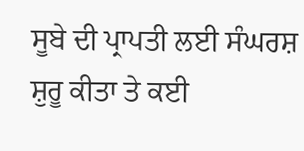ਸੂਬੇ ਦੀ ਪ੍ਰਾਪਤੀ ਲਈ ਸੰਘਰਸ਼ ਸ਼ੁਰੂ ਕੀਤਾ ਤੇ ਕਈ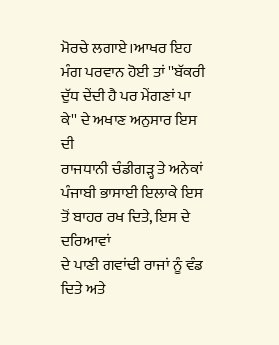ਮੋਰਚੇ ਲਗਾਏ।ਆਖਰ ਇਹ
ਮੰਗ ਪਰਵਾਨ ਹੋਈ ਤਾਂ ''ਬੱਕਰੀ ਦੁੱਧ ਦੇਂਦੀ ਹੈ ਪਰ ਮੇਂਗਣਾਂ ਪਾ ਕੇ'' ਦੇ ਅਖਾਣ ਅਨੁਸਾਰ ਇਸ ਦੀ
ਰਾਜਧਾਨੀ ਚੰਡੀਗੜ੍ਹ ਤੇ ਅਨੇਕਾਂ ਪੰਜਾਬੀ ਭਾਸਾਈ ਇਲਾਕੇ ਇਸ ਤੋਂ ਬਾਹਰ ਰਖ ਦਿਤੇ, ਇਸ ਦੇ ਦਰਿਆਵਾਂ
ਦੇ ਪਾਣੀ ਗਵਾਂਢੀ ਰਾਜਾਂ ਨੂੰ ਵੰਡ ਦਿਤੇ ਅਤੇ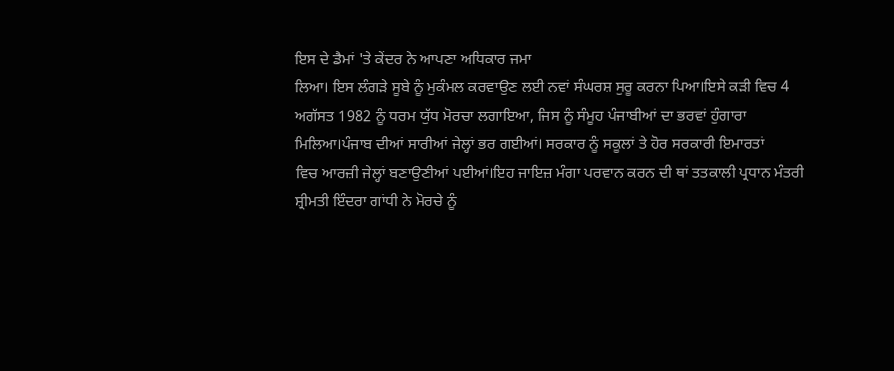ਇਸ ਦੇ ਡੈਮਾਂ 'ਤੇ ਕੇਂਦਰ ਨੇ ਆਪਣਾ ਅਧਿਕਾਰ ਜਮਾ
ਲਿਆ। ਇਸ ਲੰਗੜੇ ਸੂਬੇ ਨੂੰ ਮੁਕੰਮਲ ਕਰਵਾਉਣ ਲਈ ਨਵਾਂ ਸੰਘਰਸ਼ ਸੁਰੂ ਕਰਨਾ ਪਿਆ।ਇਸੇ ਕੜੀ ਵਿਚ 4
ਅਗੱਸਤ 1982 ਨੂੰ ਧਰਮ ਯੁੱਧ ਮੋਰਚਾ ਲਗਾਇਆ, ਜਿਸ ਨੂੰ ਸੰਮੂਹ ਪੰਜਾਬੀਆਂ ਦਾ ਭਰਵਾਂ ਹੁੰਗਾਰਾ
ਮਿਲਿਆ।ਪੰਜਾਬ ਦੀਆਂ ਸਾਰੀਆਂ ਜੇਲ੍ਹਾਂ ਭਰ ਗਈਆਂ। ਸਰਕਾਰ ਨੂੰ ਸਕੂਲਾਂ ਤੇ ਹੋਰ ਸਰਕਾਰੀ ਇਮਾਰਤਾਂ
ਵਿਚ ਆਰਜ਼ੀ ਜੇਲ੍ਹਾਂ ਬਣਾਉਣੀਆਂ ਪਈਆਂ।ਇਹ ਜਾਇਜ਼ ਮੰਗਾ ਪਰਵਾਨ ਕਰਨ ਦੀ ਥਾਂ ਤਤਕਾਲੀ ਪ੍ਰਧਾਨ ਮੰਤਰੀ
ਸ਼੍ਰੀਮਤੀ ਇੰਦਰਾ ਗਾਂਧੀ ਨੇ ਮੋਰਚੇ ਨੂੰ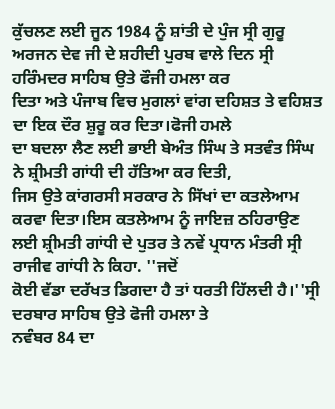ਕੁੱਚਲਣ ਲਈ ਜੂਨ 1984 ਨੂੰ ਸ਼ਾਂਤੀ ਦੇ ਪੁੰਜ ਸ੍ਰੀ ਗੁਰੂ
ਅਰਜਨ ਦੇਵ ਜੀ ਦੇ ਸ਼ਹੀਦੀ ਪੁਰਬ ਵਾਲੇ ਦਿਨ ਸ੍ਰੀ ਹਰਿੰਮਦਰ ਸਾਹਿਬ ਉਤੇ ਫੌਜੀ ਹਮਲਾ ਕਰ
ਦਿਤਾ ਅਤੇ ਪੰਜਾਬ ਵਿਚ ਮੁਗਲਾਂ ਵਾਂਗ ਦਹਿਸ਼ਤ ਤੇ ਵਹਿਸ਼ਤ ਦਾ ਇਕ ਦੌਰ ਸ਼ੁਰੂ ਕਰ ਦਿਤਾ।ਫੋਜੀ ਹਮਲੇ
ਦਾ ਬਦਲਾ ਲੈਣ ਲਈ ਭਾਈ ਬੇਅੰਤ ਸਿੰਘ ਤੇ ਸਤਵੰਤ ਸਿੰਘ ਨੇ ਸ਼੍ਰੀਮਤੀ ਗਾਂਧੀ ਦੀ ਹੱਤਿਆ ਕਰ ਦਿਤੀ,
ਜਿਸ ਉਤੇ ਕਾਂਗਰਸੀ ਸਰਕਾਰ ਨੇ ਸਿੱਖਾਂ ਦਾ ਕਤਲੇਆਮ ਕਰਵਾ ਦਿਤਾ।ਇਸ ਕਤਲੇਆਮ ਨੂੰ ਜਾਇਜ਼ ਠਹਿਰਾਉਣ
ਲਈ ਸ਼੍ਰੀਮਤੀ ਗਾਂਧੀ ਦੇ ਪੁਤਰ ਤੇ ਨਵੇਂ ਪ੍ਰਧਾਨ ਮੰਤਰੀ ਸ੍ਰੀ ਰਾਜੀਵ ਗਾਂਧੀ ਨੇ ਕਿਹਾ. ''ਜਦੋਂ
ਕੋਈ ਵੱਡਾ ਦਰੱਖਤ ਡਿਗਦਾ ਹੈ ਤਾਂ ਧਰਤੀ ਹਿੱਲਦੀ ਹੈ।''ਸ੍ਰੀ ਦਰਬਾਰ ਸਾਹਿਬ ਉਤੇ ਫੋਜੀ ਹਮਲਾ ਤੇ
ਨਵੰਬਰ 84 ਦਾ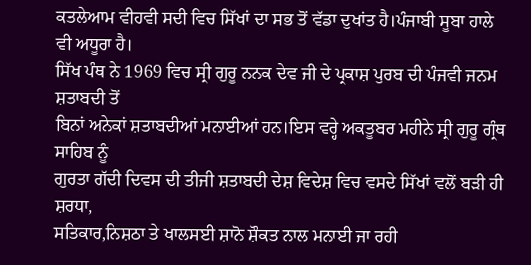ਕਤਲੇਆਮ ਵੀਹਵੀ ਸਦੀ ਵਿਚ ਸਿੱਖਾਂ ਦਾ ਸਭ ਤੋਂ ਵੱਡਾ ਦੁਖਾਂਤ ਹੈ।ਪੰਜਾਬੀ ਸੂਬਾ ਹਾਲੇ
ਵੀ ਅਧੂਰਾ ਹੈ।
ਸਿੱਖ ਪੰਥ ਨੇ 1969 ਵਿਚ ਸ੍ਰੀ ਗੁਰੂ ਨਨਕ ਦੇਵ ਜੀ ਦੇ ਪ੍ਰਕਾਸ਼ ਪੁਰਬ ਦੀ ਪੰਜਵੀ ਜਨਮ ਸ਼ਤਾਬਦੀ ਤੋਂ
ਬਿਨਾਂ ਅਨੇਕਾਂ ਸ਼ਤਾਬਦੀਆਂ ਮਨਾਈਆਂ ਹਨ।ਇਸ ਵਰ੍ਹੇ ਅਕਤੂਬਰ ਮਹੀਨੇ ਸ੍ਰੀ ਗੁਰੂ ਗ੍ਰੰਥ ਸਾਹਿਬ ਨੂੰ
ਗੁਰਤਾ ਗੱਦੀ ਦਿਵਸ ਦੀ ਤੀਜੀ ਸ਼ਤਾਬਦੀ ਦੇਸ਼ ਵਿਦੇਸ਼ ਵਿਚ ਵਸਦੇ ਸਿੱਖਾਂ ਵਲੋਂ ਬੜੀ ਹੀ ਸ਼ਰਧਾ,
ਸਤਿਕਾਰ,ਨਿਸ਼ਠਾ ਤੇ ਖਾਲਸਈ ਸ਼ਾਨੋ ਸ਼ੌਕਤ ਨਾਲ ਮਨਾਈ ਜਾ ਰਹੀ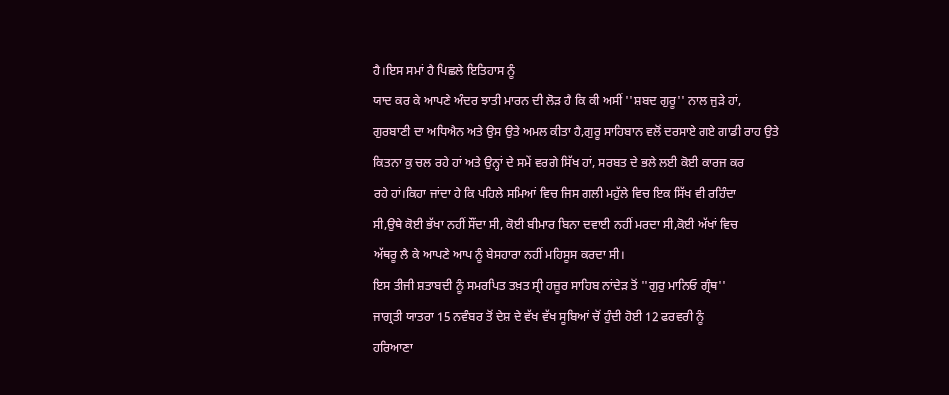ਹੈ।ਇਸ ਸਮਾਂ ਹੈ ਪਿਛਲੇ ਇਤਿਹਾਸ ਨੂੰ
ਯਾਦ ਕਰ ਕੇ ਆਪਣੇ ਅੰਦਰ ਝਾਤੀ ਮਾਰਨ ਦੀ ਲੋੜ ਹੈ ਕਿ ਕੀ ਅਸੀਂ ''ਸ਼ਬਦ ਗੁਰੂ'' ਨਾਲ ਜੁੜੇ ਹਾਂ,
ਗੁਰਬਾਣੀ ਦਾ ਅਧਿਐਨ ਅਤੇ ਉਸ ਉਤੇ ਅਮਲ ਕੀਤਾ ਹੈ,ਗੁਰੂ ਸਾਹਿਬਾਨ ਵਲੋਂ ਦਰਸਾਏ ਗਏ ਗਾਡੀ ਰਾਹ ਉਤੇ
ਕਿਤਨਾ ਕੁ ਚਲ ਰਹੇ ਹਾਂ ਅਤੇ ਉਨ੍ਹਾਂ ਦੇ ਸਮੇਂ ਵਰਗੇ ਸਿੱਖ ਹਾਂ, ਸਰਬਤ ਦੇ ਭਲੇ ਲਈ ਕੋਈ ਕਾਰਜ ਕਰ
ਰਹੇ ਹਾਂ।ਕਿਹਾ ਜਾਂਦਾ ਹੇ ਕਿ ਪਹਿਲੇ ਸਮਿਆਂ ਵਿਚ ਜਿਸ ਗਲੀ ਮਹੁੱਲੇ ਵਿਚ ਇਕ ਸਿੱਖ ਵੀ ਰਹਿੰਦਾ
ਸੀ,ਉਥੇ ਕੋਈ ਭੱਖਾ ਨਹੀਂ ਸੌਂਦਾ ਸੀ, ਕੋਈ ਬੀਮਾਰ ਬਿਨਾ ਦਵਾਈ ਨਹੀਂ ਮਰਦਾ ਸੀ,ਕੋਈ ਅੱਖਾਂ ਵਿਚ
ਅੱਥਰੂ ਲੈ ਕੇ ਆਪਣੇ ਆਪ ਨੂੰ ਬੇਸਹਾਰਾ ਨਹੀਂ ਮਹਿਸੂਸ ਕਰਦਾ ਸੀ।
ਇਸ ਤੀਜੀ ਸ਼ਤਾਬਦੀ ਨੂੰ ਸਮਰਪਿਤ ਤਖ਼ਤ ਸ੍ਰੀ ਹਜ਼ੂਰ ਸਾਹਿਬ ਨਾਂਦੇੜ ਤੋਂ ''ਗੁਰੁ ਮਾਨਿਓ ਗ੍ਰੰਥ''
ਜਾਗ੍ਰਤੀ ਯਾਤਰਾ 15 ਨਵੰਬਰ ਤੋਂ ਦੇਸ਼ ਦੇ ਵੱਖ ਵੱਖ ਸੂਬਿਆਂ ਚੋਂ ਹੁੰਦੀ ਹੋਈ 12 ਫਰਵਰੀ ਨੂੰ
ਹਰਿਆਣਾ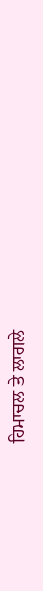ਹਿਮਾਚਲ ਤੇ ਲਾਗਲੇ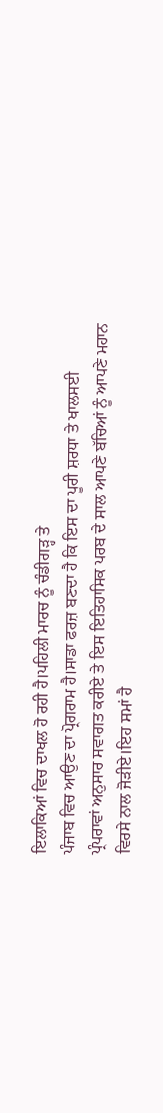ਇਲਾਕਿਆਂ ਵਿਚ ਦਾਖਲ ਹੋ ਰਹੀ ਹੈ।ਪਹਿਲੀ ਮਾਰਚ ਨੂੰ ਚੰਡੀਗੜ੍ਹ ਤੇ
ਪੰਜਾਬ ਵਿਚ ਆਉਣ ਦਾ ਪ੍ਰੋਗਰਾਮ ਹੈ।ਸਾਡਾ ਫਰਜ਼ ਬਣਦਾ ਹੈ ਕਿ ਇਸ ਦਾ ਪੂਰੀ ਸ਼ਰਧਾ ਤੇ ਖਾਲਸਈ
ਪ੍ਰੰਪਰਾਵਾਂ ਅਨੁਸਾਰ ਸਵਾਗਤ ਕਰੀਏ ਤੇ ਇਸ ਇਤਿਹਾਸਿਕ ਪਰਬ ਦੇ ਸਾਲ ਆਪਣੇ ਬੱਚਿਆਂ ਨੂੰ ਆਪਣੇ ਮਹਾਨ
ਵਿਰਸੇ ਨਾਲ ਜੋੜੀਏ।ਇਹ ਸਮਾਂ ਹੈ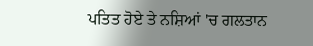ਪਤਿਤ ਹੋਏ ਤੇ ਨਸ਼ਿਆਂ 'ਚ ਗਲਤਾਨ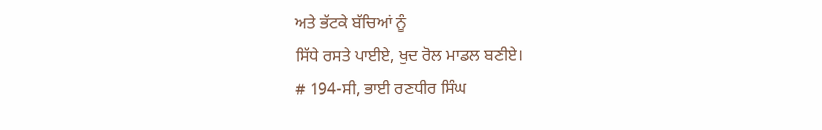ਅਤੇ ਭੱਟਕੇ ਬੱਚਿਆਂ ਨੂੰ
ਸਿੱਧੇ ਰਸਤੇ ਪਾਈਏ, ਖੁਦ ਰੋਲ ਮਾਡਲ ਬਣੀਏ।
# 194-ਸੀ, ਭਾਈ ਰਣਧੀਰ ਸਿੰਘ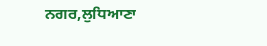ਨਗਰ,ਲੁਧਿਆਣਾ